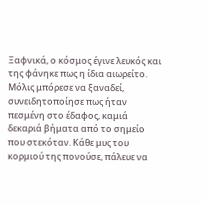Ξαφνικά, ο κόσμος έγινε λευκός και της φάνηκε πως η ίδια αιωρείτο. Μόλις μπόρεσε να ξαναδεί, συνειδητοποίησε πως ήταν πεσμένη στο έδαφος, καμιά δεκαριά βήματα από το σημείο που στεκόταν. Κάθε μυς του κορμιού της πονούσε, πάλευε να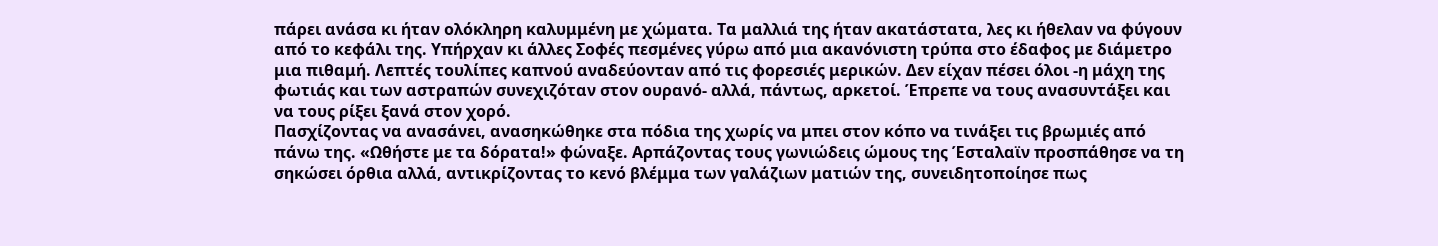πάρει ανάσα κι ήταν ολόκληρη καλυμμένη με χώματα. Τα μαλλιά της ήταν ακατάστατα, λες κι ήθελαν να φύγουν από το κεφάλι της. Υπήρχαν κι άλλες Σοφές πεσμένες γύρω από μια ακανόνιστη τρύπα στο έδαφος με διάμετρο μια πιθαμή. Λεπτές τουλίπες καπνού αναδεύονταν από τις φορεσιές μερικών. Δεν είχαν πέσει όλοι -η μάχη της φωτιάς και των αστραπών συνεχιζόταν στον ουρανό- αλλά, πάντως, αρκετοί. Έπρεπε να τους ανασυντάξει και να τους ρίξει ξανά στον χορό.
Πασχίζοντας να ανασάνει, ανασηκώθηκε στα πόδια της χωρίς να μπει στον κόπο να τινάξει τις βρωμιές από πάνω της. «Ωθήστε με τα δόρατα!» φώναξε. Αρπάζοντας τους γωνιώδεις ώμους της Έσταλαϊν προσπάθησε να τη σηκώσει όρθια αλλά, αντικρίζοντας το κενό βλέμμα των γαλάζιων ματιών της, συνειδητοποίησε πως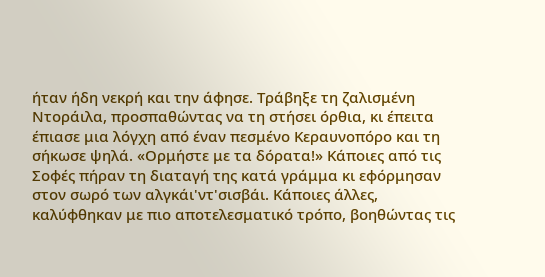ήταν ήδη νεκρή και την άφησε. Τράβηξε τη ζαλισμένη Ντοράιλα, προσπαθώντας να τη στήσει όρθια, κι έπειτα έπιασε μια λόγχη από έναν πεσμένο Κεραυνοπόρο και τη σήκωσε ψηλά. «Ορμήστε με τα δόρατα!» Κάποιες από τις Σοφές πήραν τη διαταγή της κατά γράμμα κι εφόρμησαν στον σωρό των αλγκάι'ντ'σισβάι. Κάποιες άλλες, καλύφθηκαν με πιο αποτελεσματικό τρόπο, βοηθώντας τις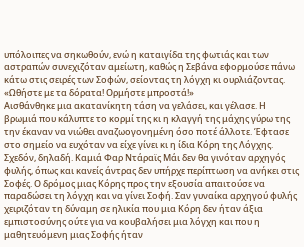υπόλοιπες να σηκωθούν, ενώ η καταιγίδα της φωτιάς και των αστραπών συνεχιζόταν αμείωτη, καθώς η Σεβάνα εφορμούσε πάνω κάτω στις σειρές των Σοφών, σείοντας τη λόγχη κι ουρλιάζοντας. «Ωθήστε με τα δόρατα! Ορμήστε μπροστά!»
Αισθάνθηκε μια ακατανίκητη τάση να γελάσει, και γέλασε. Η βρωμιά που κάλυπτε το κορμί της κι η κλαγγή της μάχης γύρω της την έκαναν να νιώθει αναζωογονημένη όσο ποτέ άλλοτε. Έφτασε στο σημείο να ευχόταν να είχε γίνει κι η ίδια Κόρη της Λόγχης. Σχεδόν, δηλαδή. Καμιά Φαρ Ντάραϊς Μάι δεν θα γινόταν αρχηγός φυλής, όπως και κανείς άντρας δεν υπήρχε περίπτωση να ανήκει στις Σοφές. Ο δρόμος μιας Κόρης προς την εξουσία απαιτούσε να παραδώσει τη λόγχη και να γίνει Σοφή. Σαν γυναίκα αρχηγού φυλής χειριζόταν τη δύναμη σε ηλικία που μια Κόρη δεν ήταν άξια εμπιστοσύνης ούτε για να κουβαλήσει μια λόγχη και που η μαθητευόμενη μιας Σοφής ήταν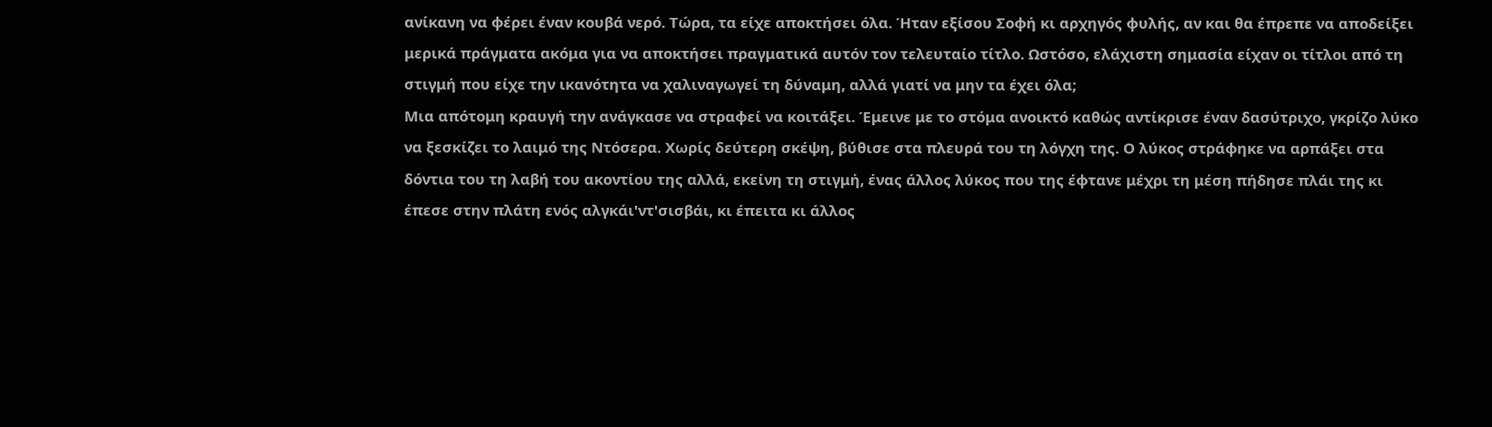ανίκανη να φέρει έναν κουβά νερό. Τώρα, τα είχε αποκτήσει όλα. Ήταν εξίσου Σοφή κι αρχηγός φυλής, αν και θα έπρεπε να αποδείξει μερικά πράγματα ακόμα για να αποκτήσει πραγματικά αυτόν τον τελευταίο τίτλο. Ωστόσο, ελάχιστη σημασία είχαν οι τίτλοι από τη στιγμή που είχε την ικανότητα να χαλιναγωγεί τη δύναμη, αλλά γιατί να μην τα έχει όλα;
Μια απότομη κραυγή την ανάγκασε να στραφεί να κοιτάξει. Έμεινε με το στόμα ανοικτό καθώς αντίκρισε έναν δασύτριχο, γκρίζο λύκο να ξεσκίζει το λαιμό της Ντόσερα. Χωρίς δεύτερη σκέψη, βύθισε στα πλευρά του τη λόγχη της. Ο λύκος στράφηκε να αρπάξει στα δόντια του τη λαβή του ακοντίου της αλλά, εκείνη τη στιγμή, ένας άλλος λύκος που της έφτανε μέχρι τη μέση πήδησε πλάι της κι έπεσε στην πλάτη ενός αλγκάι'ντ'σισβάι, κι έπειτα κι άλλος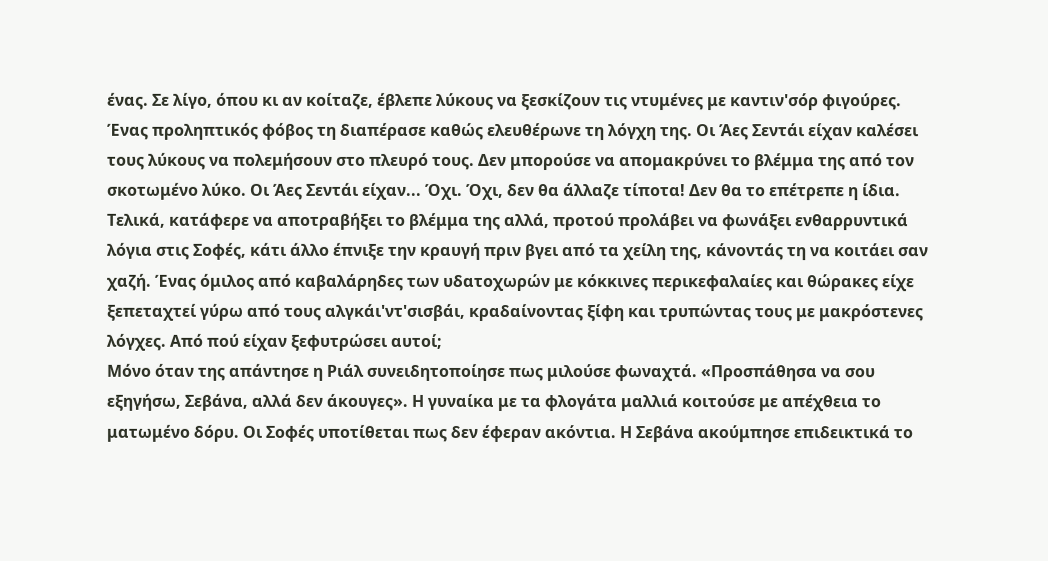ένας. Σε λίγο, όπου κι αν κοίταζε, έβλεπε λύκους να ξεσκίζουν τις ντυμένες με καντιν'σόρ φιγούρες.
Ένας προληπτικός φόβος τη διαπέρασε καθώς ελευθέρωνε τη λόγχη της. Οι Άες Σεντάι είχαν καλέσει τους λύκους να πολεμήσουν στο πλευρό τους. Δεν μπορούσε να απομακρύνει το βλέμμα της από τον σκοτωμένο λύκο. Οι Άες Σεντάι είχαν... Όχι. Όχι, δεν θα άλλαζε τίποτα! Δεν θα το επέτρεπε η ίδια.
Τελικά, κατάφερε να αποτραβήξει το βλέμμα της αλλά, προτού προλάβει να φωνάξει ενθαρρυντικά λόγια στις Σοφές, κάτι άλλο έπνιξε την κραυγή πριν βγει από τα χείλη της, κάνοντάς τη να κοιτάει σαν χαζή. Ένας όμιλος από καβαλάρηδες των υδατοχωρών με κόκκινες περικεφαλαίες και θώρακες είχε ξεπεταχτεί γύρω από τους αλγκάι'ντ'σισβάι, κραδαίνοντας ξίφη και τρυπώντας τους με μακρόστενες λόγχες. Από πού είχαν ξεφυτρώσει αυτοί;
Μόνο όταν της απάντησε η Ριάλ συνειδητοποίησε πως μιλούσε φωναχτά. «Προσπάθησα να σου εξηγήσω, Σεβάνα, αλλά δεν άκουγες». Η γυναίκα με τα φλογάτα μαλλιά κοιτούσε με απέχθεια το ματωμένο δόρυ. Οι Σοφές υποτίθεται πως δεν έφεραν ακόντια. Η Σεβάνα ακούμπησε επιδεικτικά το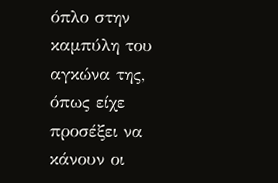όπλο στην καμπύλη του αγκώνα της, όπως είχε προσέξει να κάνουν οι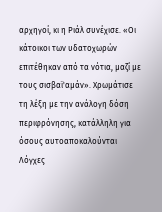αρχηγοί, κι η Ριάλ συνέχισε. «Οι κάτοικοι των υδατοχωρών επιτέθηκαν από τα νότια, μαζί με τους σισβαϊ'αμάν». Χρωμάτισε τη λέξη με την ανάλογη δόση περιφρόνησης, κατάλληλη για όσους αυτοαποκαλούνται Λόγχες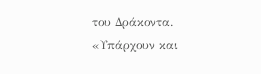του Δράκοντα. «Υπάρχουν και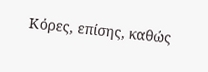Κόρες, επίσης, καθώς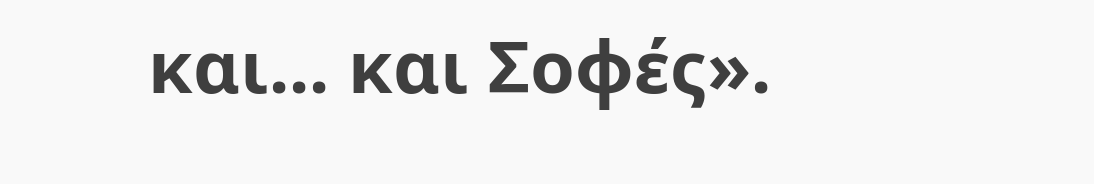και... και Σοφές».